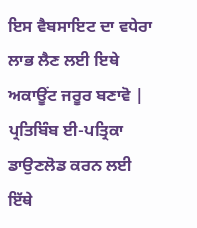ਇਸ ਵੈਬਸਾਇਟ ਦਾ ਵਧੇਰਾ ਲਾਭ ਲੈਣ ਲਈ ਇਥੇ ਅਕਾਊਂਟ ਜਰੂਰ ਬਣਾਵੋ | ਪ੍ਰਤਿਬਿੰਬ ਈ-ਪਤ੍ਰਿਕਾ ਡਾਉਣਲੋਡ ਕਰਨ ਲਈ ਇੱਥੇ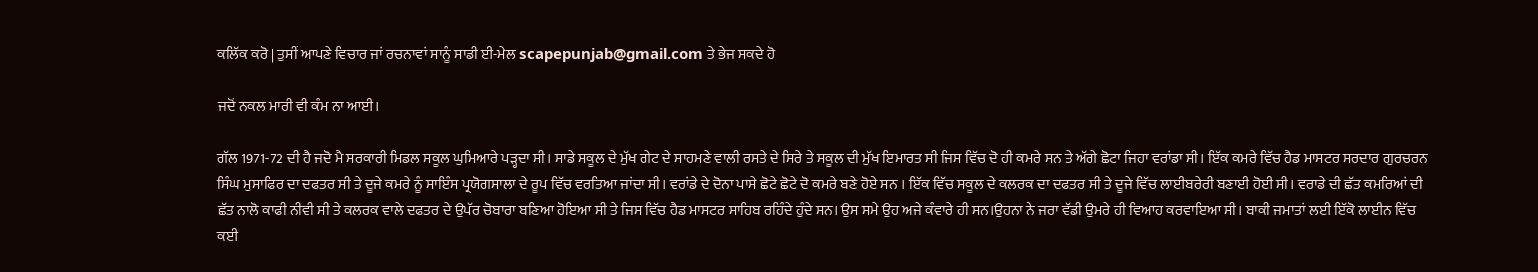ਕਲਿੱਕ ਕਰੋ | ਤੁਸੀਂ ਆਪਣੇ ਵਿਚਾਰ ਜਾਂ ਰਚਨਾਵਾਂ ਸਾਨੂੰ ਸਾਡੀ ਈ-ਮੇਲ scapepunjab@gmail.com ਤੇ ਭੇਜ ਸਕਦੇ ਹੋ

ਜਦੋਂ ਨਕਲ ਮਾਰੀ ਵੀ ਕੰਮ ਨਾ ਆਈ।

ਗੱਲ 1971-72 ਦੀ ਹੈ ਜਦੋ ਮੈ ਸਰਕਾਰੀ ਮਿਡਲ ਸਕੂਲ ਘੁਮਿਆਰੇ ਪੜ੍ਹਦਾ ਸੀ। ਸਾਡੇ ਸਕੂਲ ਦੇ ਮੁੱਖ ਗੇਟ ਦੇ ਸਾਹਮਣੇ ਵਾਲੀ ਰਸਤੇ ਦੇ ਸਿਰੇ ਤੇ ਸਕੂਲ ਦੀ ਮੁੱਖ ਇਮਾਰਤ ਸੀ ਜਿਸ ਵਿੱਚ ਦੋ ਹੀ ਕਮਰੇ ਸਨ ਤੇ ਅੱਗੇ ਛੋਟਾ ਜਿਹਾ ਵਰਾਂਡਾ ਸੀ। ਇੱਕ ਕਮਰੇ ਵਿੱਚ ਹੈਡ ਮਾਸਟਰ ਸਰਦਾਰ ਗੁਰਚਰਨ ਸਿੰਘ ਮੁਸਾਫਿਰ ਦਾ ਦਫਤਰ ਸੀ ਤੇ ਦੂਜੇ ਕਮਰੇ ਨੂੰ ਸਾਇੰਸ ਪ੍ਰਯੋਗਸਾਲਾ ਦੇ ਰੂਪ ਵਿੱਚ ਵਰਤਿਆ ਜਾਂਦਾ ਸੀ। ਵਰਾਂਡੇ ਦੇ ਦੋਨਾ ਪਾਸੇ ਛੋਟੇ ਛੋਟੇ ਦੋ ਕਮਰੇ ਬਣੇ ਹੋਏ ਸਨ । ਇੱਕ ਵਿੱਚ ਸਕੂਲ ਦੇ ਕਲਰਕ ਦਾ ਦਫਤਰ ਸੀ ਤੇ ਦੂਜੇ ਵਿੱਚ ਲਾਈਬਰੇਰੀ ਬਣਾਈ ਹੋਈ ਸੀ। ਵਰਾਡੇ ਦੀ ਛੱਤ ਕਮਰਿਆਂ ਦੀ ਛੱਤ ਨਾਲੋ ਕਾਫੀ ਨੀਵੀ ਸੀ ਤੇ ਕਲਰਕ ਵਾਲੇ ਦਫਤਰ ਦੇ ਉਪੱਰ ਚੋਬਾਰਾ ਬਣਿਆ ਹੋਇਆ ਸੀ ਤੇ ਜਿਸ ਵਿੱਚ ਹੈਡ ਮਾਸਟਰ ਸਾਹਿਬ ਰਹਿੰਦੇ ਹੁੰਦੇ ਸਨ। ਉਸ ਸਮੇ ਉਹ ਅਜੇ ਕੰਵਾਰੇ ਹੀ ਸਨ।ਉਹਨਾ ਨੇ ਜਰਾ ਵੱਡੀ ਉਮਰੇ ਹੀ ਵਿਆਹ ਕਰਵਾਇਆ ਸੀ। ਬਾਕੀ ਜਮਾਤਾਂ ਲਈ ਇੱਕੋ ਲਾਈਨ ਵਿੱਚ ਕਈ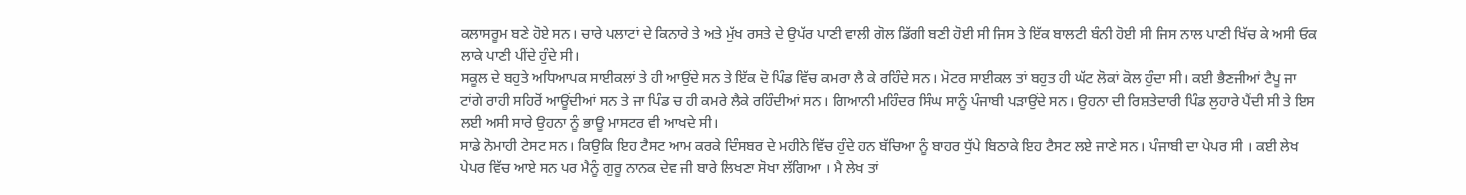ਕਲਾਸਰੂਮ ਬਣੇ ਹੋਏ ਸਨ। ਚਾਰੇ ਪਲਾਟਾਂ ਦੇ ਕਿਨਾਰੇ ਤੇ ਅਤੇ ਮੁੱਖ ਰਸਤੇ ਦੇ ਉਪੱਰ ਪਾਣੀ ਵਾਲੀ ਗੋਲ ਡਿੱਗੀ ਬਣੀ ਹੋਈ ਸੀ ਜਿਸ ਤੇ ਇੱਕ ਬਾਲਟੀ ਬੰਨੀ ਹੋਈ ਸੀ ਜਿਸ ਨਾਲ ਪਾਣੀ ਖਿੱਚ ਕੇ ਅਸੀ ਓਕ ਲਾਕੇ ਪਾਣੀ ਪੀਂਦੇ ਹੁੰਦੇ ਸੀ।
ਸਕੂਲ ਦੇ ਬਹੁਤੇ ਅਧਿਆਪਕ ਸਾਈਕਲਾਂ ਤੇ ਹੀ ਆਉਂਦੇ ਸਨ ਤੇ ਇੱਕ ਦੋ ਪਿੰਡ ਵਿੱਚ ਕਮਰਾ ਲੈ ਕੇ ਰਹਿੰਦੇ ਸਨ। ਮੋਟਰ ਸਾਈਕਲ ਤਾਂ ਬਹੁਤ ਹੀ ਘੱਟ ਲੋਕਾਂ ਕੋਲ ਹੁੰਦਾ ਸੀ। ਕਈ ਭੈਣਜੀਆਂ ਟੈਪੂ ਜਾ ਟਾਂਗੇ ਰਾਹੀ ਸਹਿਰੋਂ ਆਊਂਦੀਆਂ ਸਨ ਤੇ ਜਾ ਪਿੰਡ ਚ ਹੀ ਕਮਰੇ ਲੈਕੇ ਰਹਿੰਦੀਆਂ ਸਨ। ਗਿਆਨੀ ਮਹਿੰਦਰ ਸਿੰਘ ਸਾਨੂੰ ਪੰਜਾਬੀ ਪੜਾਉਂਦੇ ਸਨ। ਉਹਨਾ ਦੀ ਰਿਸ਼ਤੇਦਾਰੀ ਪਿੰਡ ਲੁਹਾਰੇ ਪੈਂਦੀ ਸੀ ਤੇ ਇਸ ਲਈ ਅਸੀ ਸਾਰੇ ਉਹਨਾ ਨੂੰ ਭਾਊ ਮਾਸਟਰ ਵੀ ਆਖਦੇ ਸੀ।
ਸਾਡੇ ਨੋਮਾਹੀ ਟੇਸਟ ਸਨ। ਕਿਉਕਿ ਇਹ ਟੈਸਟ ਆਮ ਕਰਕੇ ਦਿੰਸਬਰ ਦੇ ਮਹੀਨੇ ਵਿੱਚ ਹੁੰਦੇ ਹਨ ਬੱਚਿਆ ਨੂੰ ਬਾਹਰ ਧੁੱਪੇ ਬਿਠਾਕੇ ਇਹ ਟੈਸਟ ਲਏ ਜਾਣੇ ਸਨ। ਪੰਜਾਬੀ ਦਾ ਪੇਪਰ ਸੀ । ਕਈ ਲੇਖ ਪੇਪਰ ਵਿੱਚ ਆਏ ਸਨ ਪਰ ਮੈਨੂੰ ਗੁਰੂ ਨਾਨਕ ਦੇਵ ਜੀ ਬਾਰੇ ਲਿਖਣਾ ਸੋਖਾ ਲੱਗਿਆ । ਮੈ ਲੇਖ ਤਾਂ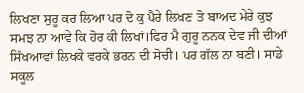ਲਿਖਣਾ ਸੁਰੂ ਕਰ ਲਿਆ ਪਰ ਦੋ ਕੁ ਪੈਰੇ ਲਿਖਣ ਤੋ ਬਾਅਦ ਮੇਰੇ ਕੁਝ ਸਮਝ ਨਾ ਆਵੇ ਕਿ ਹੋਰ ਕੀ ਲਿਖਾਂ।ਫਿਰ ਮੈ ਗੁਰੂ ਨਨਕ ਦੇਵ ਜੀ ਦੀਆਂ ਸਿੱਖਆਵਾਂ ਲਿਖਕੇ ਵਰਕੇ ਭਰਨ ਦੀ ਸੋਚੀ। ਪਰ ਗੱਲ ਨਾ ਬਣੀ। ਸਾਡੇ ਸਕੂਲ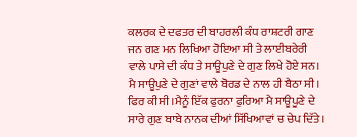ਕਲਰਕ ਦੇ ਦਫਤਰ ਦੀ ਬਾਹਰਲੀ ਕੰਧ ਰਾਸ਼ਟਰੀ ਗਾਣ ਜਨ ਗਣ ਮਨ ਲਿਖਿਆ ਹੋਇਆ ਸੀ ਤੇ ਲਾਈਬਰੇਰੀ ਵਾਲੇ ਪਾਸੇ ਦੀ ਕੰਧ ਤੇ ਸਾਊਪੁਣੇ ਦੇ ਗੁਣ ਲਿਖੇ ਹੋਏ ਸਨ। ਮੈ ਸਾਊਪੁਣੇ ਦੇ ਗੁਣਾਂ ਵਾਲੇ ਬੋਰਡ ਦੇ ਨਾਲ ਹੀ ਬੈਠਾ ਸੀ। ਫਿਰ ਕੀ ਸੀ ।ਮੈਨੂੰ ਇੱਕ ਫੁਰਨਾ ਫੁਰਿਆ ਮੈ ਸਾਊਪੂਣੇ ਦੇ ਸਾਰੇ ਗੁਣ ਬਾਬੇ ਨਾਨਕ ਦੀਆਂ ਸਿੱਖਿਆਵਾਂ ਚ ਚੇਪ ਦਿੱਤੇ।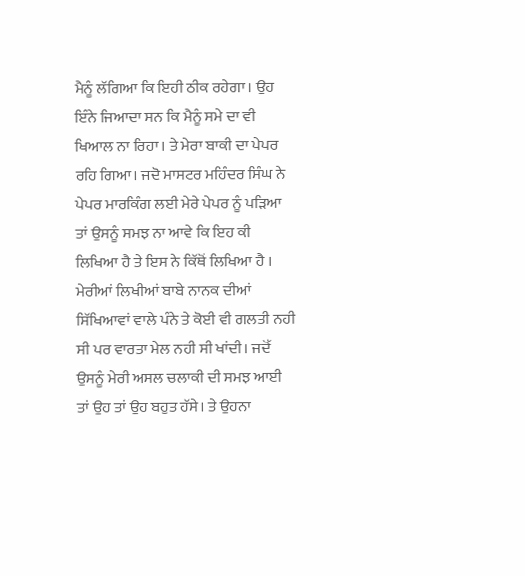ਮੈਨੂੰ ਲੱਗਿਆ ਕਿ ਇਹੀ ਠੀਕ ਰਹੇਗਾ। ਉਹ ਇੰਨੇ ਜਿਆਦਾ ਸਨ ਕਿ ਮੈਨੂੰ ਸਮੇ ਦਾ ਵੀ ਖਿਆਲ ਨਾ ਰਿਹਾ। ਤੇ ਮੇਰਾ ਬਾਕੀ ਦਾ ਪੇਪਰ ਰਹਿ ਗਿਆ। ਜਦੋ ਮਾਸਟਰ ਮਹਿੰਦਰ ਸਿੰਘ ਨੇ ਪੇਪਰ ਮਾਰਕਿੰਗ ਲਈ ਮੇਰੇ ਪੇਪਰ ਨੂੰ ਪੜਿਆ ਤਾਂ ਉਸਨੂੰ ਸਮਝ ਨਾ ਆਵੇ ਕਿ ਇਹ ਕੀ ਲਿਖਿਆ ਹੈ ਤੇ ਇਸ ਨੇ ਕਿੱਥੋਂ ਲਿਖਿਆ ਹੈ । ਮੇਰੀਆਂ ਲਿਖੀਆਂ ਬਾਬੇ ਨਾਨਕ ਦੀਆਂ ਸਿੱਖਿਆਵਾਂ ਵਾਲੇ ਪੰਨੇ ਤੇ ਕੋਈ ਵੀ ਗਲਤੀ ਨਹੀ ਸੀ ਪਰ ਵਾਰਤਾ ਮੇਲ ਨਹੀ ਸੀ ਖਾਂਦੀ। ਜਦੋੱ ਉਸਨੂੰ ਮੇਰੀ ਅਸਲ ਚਲਾਕੀ ਦੀ ਸਮਝ ਆਈ ਤਾਂ ਉਹ ਤਾਂ ਉਹ ਬਹੁਤ ਹੱਸੇ। ਤੇ ਉਹਨਾ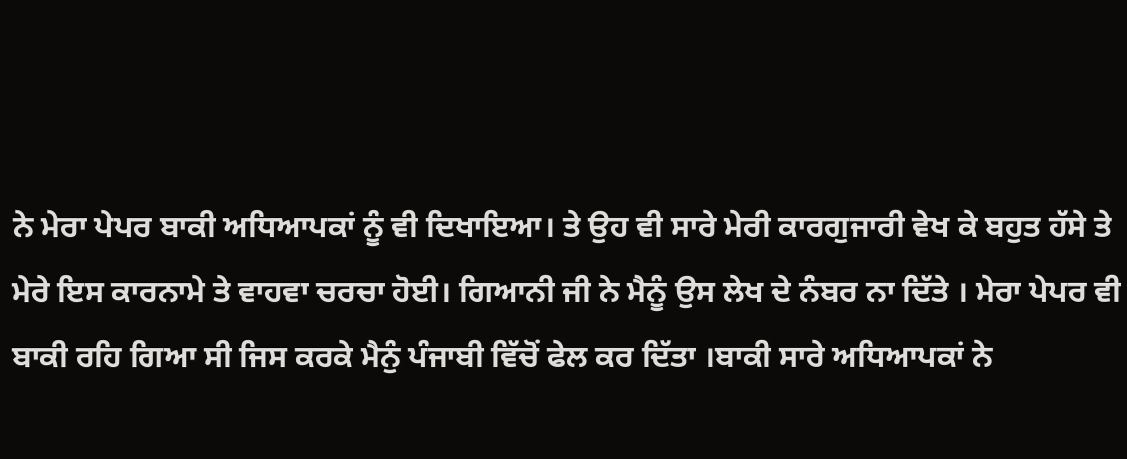ਨੇ ਮੇਰਾ ਪੇਪਰ ਬਾਕੀ ਅਧਿਆਪਕਾਂ ਨੂੰ ਵੀ ਦਿਖਾਇਆ। ਤੇ ਉਹ ਵੀ ਸਾਰੇ ਮੇਰੀ ਕਾਰਗੁਜਾਰੀ ਵੇਖ ਕੇ ਬਹੁਤ ਹੱਸੇ ਤੇ ਮੇਰੇ ਇਸ ਕਾਰਨਾਮੇ ਤੇ ਵਾਹਵਾ ਚਰਚਾ ਹੋਈ। ਗਿਆਨੀ ਜੀ ਨੇ ਮੈਨੂੰ ਉਸ ਲੇਖ ਦੇ ਨੰਬਰ ਨਾ ਦਿੱਤੇ । ਮੇਰਾ ਪੇਪਰ ਵੀ ਬਾਕੀ ਰਹਿ ਗਿਆ ਸੀ ਜਿਸ ਕਰਕੇ ਮੈਨੁੰ ਪੰਜਾਬੀ ਵਿੱਚੋਂ ਫੇਲ ਕਰ ਦਿੱਤਾ ।ਬਾਕੀ ਸਾਰੇ ਅਧਿਆਪਕਾਂ ਨੇ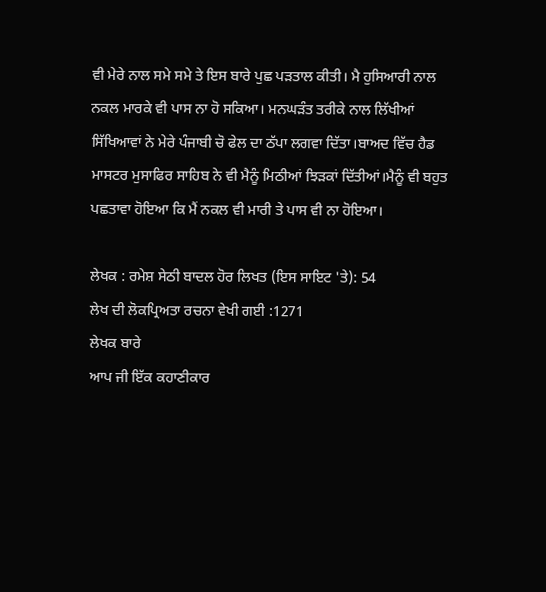ਵੀ ਮੇਰੇ ਨਾਲ ਸਮੇ ਸਮੇ ਤੇ ਇਸ ਬਾਰੇ ਪੁਛ ਪੜਤਾਲ ਕੀਤੀ। ਮੈ ਹੁਸਿਆਰੀ ਨਾਲ ਨਕਲ ਮਾਰਕੇ ਵੀ ਪਾਸ ਨਾ ਹੋ ਸਕਿਆ। ਮਨਘੜੰਤ ਤਰੀਕੇ ਨਾਲ ਲਿੱਖੀਆਂ ਸਿੱਖਿਆਵਾਂ ਨੇ ਮੇਰੇ ਪੰਜਾਬੀ ਚੋ ਫੇਲ ਦਾ ਠੱਪਾ ਲਗਵਾ ਦਿੱਤਾ।ਬਾਅਦ ਵਿੱਚ ਹੈਡ ਮਾਸਟਰ ਮੁਸਾਫਿਰ ਸਾਹਿਬ ਨੇ ਵੀ ਮੈਨੂੰ ਮਿਠੀਆਂ ਝਿੜਕਾਂ ਦਿੱਤੀਆਂ।ਮੈਨੂੰ ਵੀ ਬਹੁਤ ਪਛਤਾਵਾ ਹੋਇਆ ਕਿ ਮੈਂ ਨਕਲ ਵੀ ਮਾਰੀ ਤੇ ਪਾਸ ਵੀ ਨਾ ਹੋਇਆ।

ਲੇਖਕ : ਰਮੇਸ਼ ਸੇਠੀ ਬਾਦਲ ਹੋਰ ਲਿਖਤ (ਇਸ ਸਾਇਟ 'ਤੇ): 54
ਲੇਖ ਦੀ ਲੋਕਪ੍ਰਿਅਤਾ ਰਚਨਾ ਵੇਖੀ ਗਈ :1271
ਲੇਖਕ ਬਾਰੇ
ਆਪ ਜੀ ਇੱਕ ਕਹਾਣੀਕਾਰ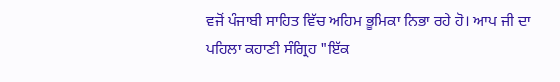ਵਜੋਂ ਪੰਜਾਬੀ ਸਾਹਿਤ ਵਿੱਚ ਅਹਿਮ ਭੂਮਿਕਾ ਨਿਭਾ ਰਹੇ ਹੋ। ਆਪ ਜੀ ਦਾ ਪਹਿਲਾ ਕਹਾਣੀ ਸੰਗ੍ਰਿਹ "ਇੱਕ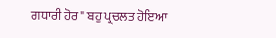ਗਧਾਰੀ ਹੋਰ" ਬਹੁ ਪ੍ਰਚਲਤ ਹੋਇਆ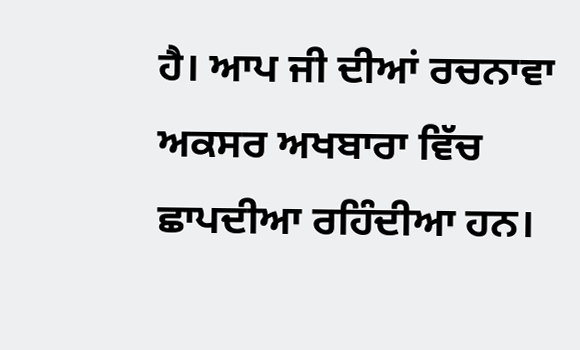ਹੈ। ਆਪ ਜੀ ਦੀਆਂ ਰਚਨਾਵਾ ਅਕਸਰ ਅਖਬਾਰਾ ਵਿੱਚ ਛਾਪਦੀਆ ਰਹਿੰਦੀਆ ਹਨ।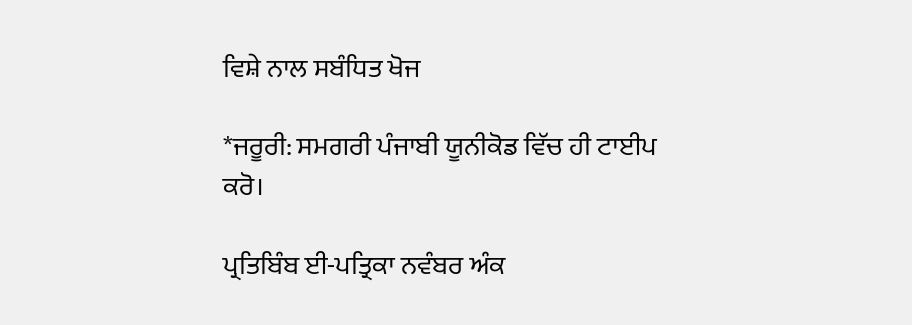ਵਿਸ਼ੇ ਨਾਲ ਸਬੰਧਿਤ ਖੋਜ

*ਜਰੂਰੀ: ਸਮਗਰੀ ਪੰਜਾਬੀ ਯੂਨੀਕੋਡ ਵਿੱਚ ਹੀ ਟਾਈਪ ਕਰੋ।

ਪ੍ਰਤਿਬਿੰਬ ਈ-ਪਤ੍ਰਿਕਾ ਨਵੰਬਰ ਅੰਕ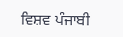ਵਿਸ਼ਵ ਪੰਜਾਬੀ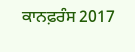ਕਾਨਫ਼ਰੰਸ 2017